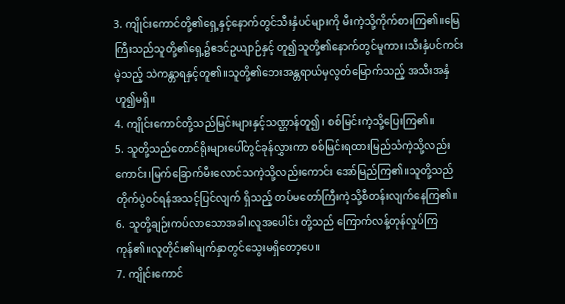3. ကျိုင်းကောင်တို့၏ရှေ့နှင့်နောက်တွင်သီးနှံပင်များကို မီးကဲ့သို့ကိုက်စားကြ၏။မြေကြီးသည်သူတို့၏ရှေ့၌ဧဒင်ဥယျာဉ်နှင့် တူ၍သူတို့၏နောက်တွင်မူကား၊သီးနှံပင်ကင်းမဲ့သည့် သဲကန္တာရနှင့်တူ၏။သူတို့၏ဘေးအန္တရာယ်မှလွတ်မြောက်သည့် အသီးအနှံဟူ၍မရှိ။
4. ကျိုင်းကောင်တို့သည်မြင်းများနှင့်သဏ္ဌာန်တူ၍၊ စစ်မြင်းကဲ့သို့ပြေးကြ၏။
5. သူတို့သည်တောင်ရိုးများပေါ်တွင်ခုန်လွှားကာ စစ်မြင်းရထားမြည်သံကဲ့သို့လည်းကောင်း၊မြက်ခြောက်မီးလောင်သကဲ့သို့လည်းကောင်း အော်မြည်ကြ၏။သူတို့သည်တိုက်ပွဲဝင်ရန်အသင့်ပြင်လျက် ရှိသည့် တပ်မတော်ကြီးကဲ့သို့စီတန်းလျက်နေကြ၏။
6. သူတို့ချဉ်းကပ်လာသောအခါ၊လူအပေါင်း တို့သည် ကြောက်လန့်တုန်လှုပ်ကြကုန်၏။လူတိုင်း၏မျက်နှာတွင်သွေးမရှိတော့ပေ။
7. ကျိုင်းကောင်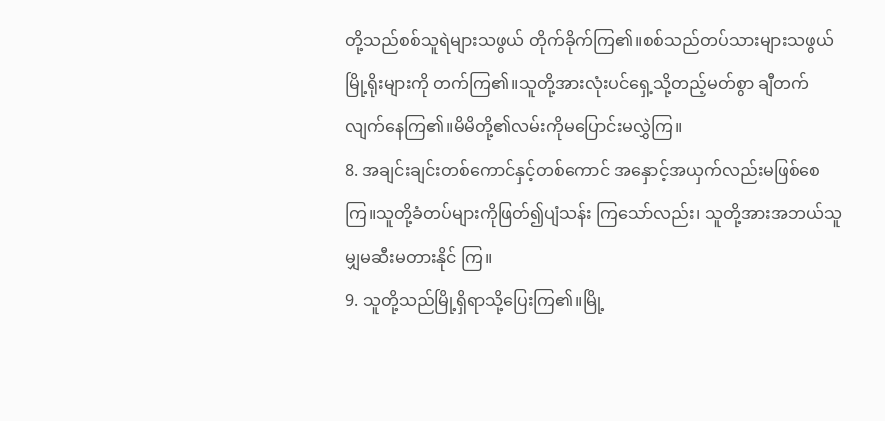တို့သည်စစ်သူရဲများသဖွယ် တိုက်ခိုက်ကြ၏။စစ်သည်တပ်သားများသဖွယ်မြို့ရိုးများကို တက်ကြ၏။သူတို့အားလုံးပင်ရှေ့သို့တည့်မတ်စွာ ချီတက်လျက်နေကြ၏။မိမိတို့၏လမ်းကိုမပြောင်းမလွှဲကြ။
8. အချင်းချင်းတစ်ကောင်နှင့်တစ်ကောင် အနှောင့်အယှက်လည်းမဖြစ်စေကြ။သူတို့ခံတပ်များကိုဖြတ်၍ပျံသန်း ကြသော်လည်း၊ သူတို့အားအဘယ်သူမျှမဆီးမတားနိုင် ကြ။
9. သူတို့သည်မြို့ရှိရာသို့ပြေးကြ၏။မြို့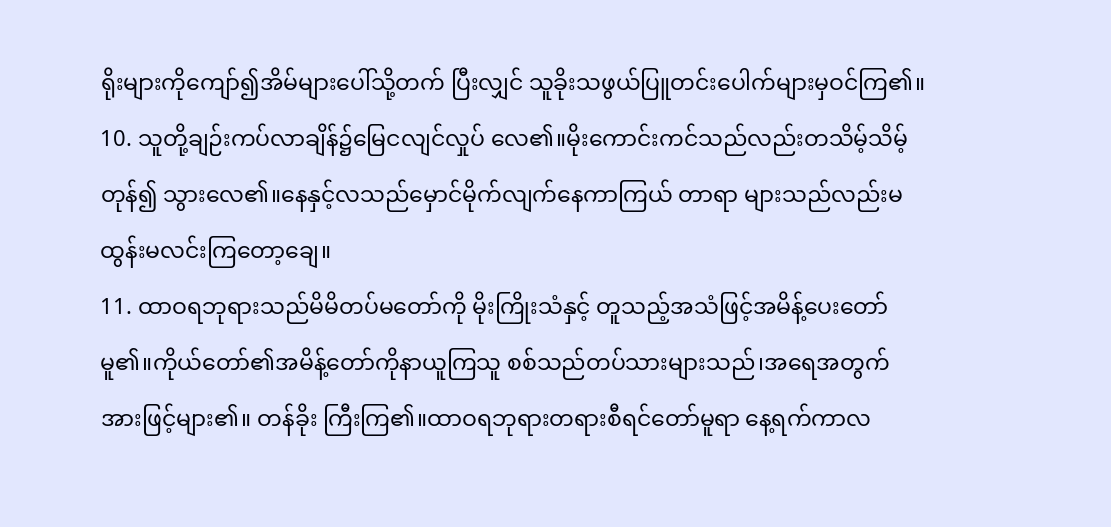ရိုးများကိုကျော်၍အိမ်များပေါ်သို့တက် ပြီးလျှင် သူခိုးသဖွယ်ပြူတင်းပေါက်များမှဝင်ကြ၏။
10. သူတို့ချဉ်းကပ်လာချိန်၌မြေငလျင်လှုပ် လေ၏။မိုးကောင်းကင်သည်လည်းတသိမ့်သိမ့်တုန်၍ သွားလေ၏။နေနှင့်လသည်မှောင်မိုက်လျက်နေကာကြယ် တာရာ များသည်လည်းမထွန်းမလင်းကြတော့ချေ။
11. ထာဝရဘုရားသည်မိမိတပ်မတော်ကို မိုးကြိုးသံနှင့် တူသည့်အသံဖြင့်အမိန့်ပေးတော်မူ၏။ကိုယ်တော်၏အမိန့်တော်ကိုနာယူကြသူ စစ်သည်တပ်သားများသည်၊အရေအတွက်အားဖြင့်များ၏။ တန်ခိုး ကြီးကြ၏။ထာဝရဘုရားတရားစီရင်တော်မူရာ နေ့ရက်ကာလ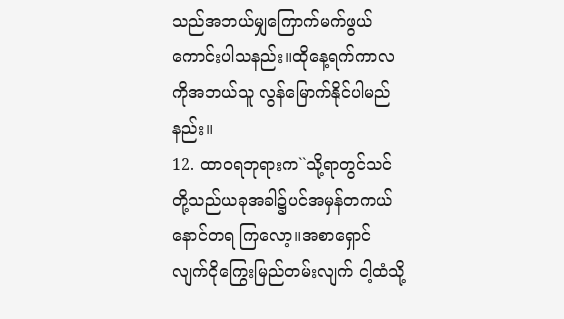သည်အဘယ်မျှကြောက်မက်ဖွယ်ကောင်းပါသနည်း။ထိုနေ့ရက်ကာလကိုအဘယ်သူ လွန်မြောက်နိုင်ပါမည်နည်း။
12. ထာဝရဘုရားက``သို့ရာတွင်သင်တို့သည်ယခုအခါ၌ပင်အမှန်တကယ်နောင်တရ ကြလော့။အစာရှောင်လျက်ငိုကြွေးမြည်တမ်းလျက် ငါ့ထံသို့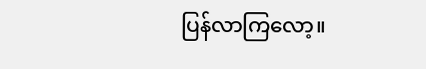ပြန်လာကြလော့။